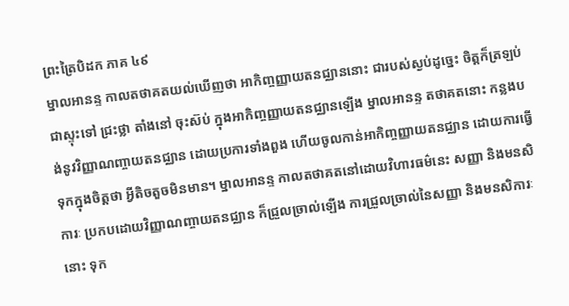ព្រះត្រៃបិដក ភាគ ៤៩
ម្នាលអានន្ទ កាលតថាគតយល់ឃើញថា អាកិញ្ចញ្ញាយតនជ្ឈាននោះ ជារបស់ស្ងប់ដូច្នេះ ចិត្តក៏ត្រឡប់ជាស្ទុះទៅ ជ្រះថ្លា តាំងនៅ ចុះស៊ប់ ក្នុងអាកិញ្ចញ្ញាយតនជ្ឈានឡើង ម្នាលអានន្ទ តថាគតនោះ កន្លងបង់នូវវិញ្ញាណញ្ចាយតនជ្ឈាន ដោយប្រការទាំងពួង ហើយចូលកាន់អាកិញ្ចញ្ញាយតនជ្ឈាន ដោយការធ្វើទុកក្នុងចិត្តថា អ្វីតិចតួចមិនមាន។ ម្នាលអានន្ទ កាលតថាគតនៅដោយវិហារធម៌នេះ សញ្ញា និងមនសិការៈ ប្រកបដោយវិញ្ញាណញ្ចាយតនជ្ឈាន ក៏ជ្រួលច្រាល់ឡើង ការជ្រួលច្រាល់នៃសញ្ញា និងមនសិការៈនោះ ទុក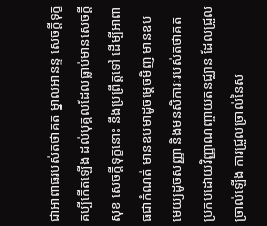ជាអាពាធរបស់តថាគត ម្នាលអានន្ទ សេចក្ដីទុក្ខ គប្បីកើតឡើង ដល់បុគ្គលដែលធ្លាប់មានសេចក្ដីសុខ សេចក្ដីទុក្ខនោះ នឹងប្រព្រឹត្តទៅ ដើម្បីអាពាធជាកំណត់ មានឧបមាដូចម្ដេចមិញ មានឧបមេយ្យដូចសញ្ញា និងមនសិការៈរបស់តថាគត ប្រកបដោយវិញ្ញាណញ្ចាយតនជ្ឈាន ដែលជ្រួលច្រាល់ឡើង ការជ្រួលច្រាល់នៃស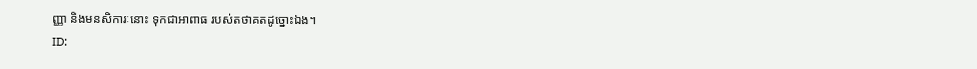ញ្ញា និងមនសិការៈនោះ ទុកជាអាពាធ របស់តថាគតដូច្នោះឯង។
ID: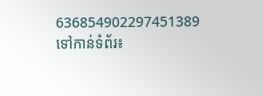636854902297451389
ទៅកាន់ទំព័រ៖